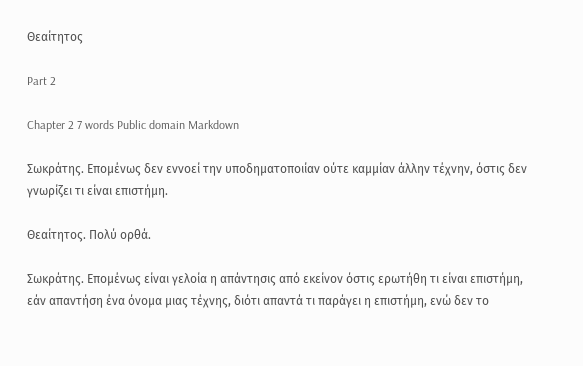Θεαίτητος

Part 2

Chapter 2 7 words Public domain Markdown

Σωκράτης. Επομένως δεν εννοεί την υποδηματοποιίαν ούτε καμμίαν άλλην τέχνην, όστις δεν γνωρίζει τι είναι επιστήμη.

Θεαίτητος. Πολύ ορθά.

Σωκράτης. Επομένως είναι γελοία η απάντησις από εκείνον όστις ερωτήθη τι είναι επιστήμη, εάν απαντήση ένα όνομα μιας τέχνης, διότι απαντά τι παράγει η επιστήμη, ενώ δεν το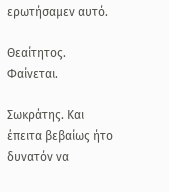ερωτήσαμεν αυτό.

Θεαίτητος. Φαίνεται.

Σωκράτης. Και έπειτα βεβαίως ήτο δυνατόν να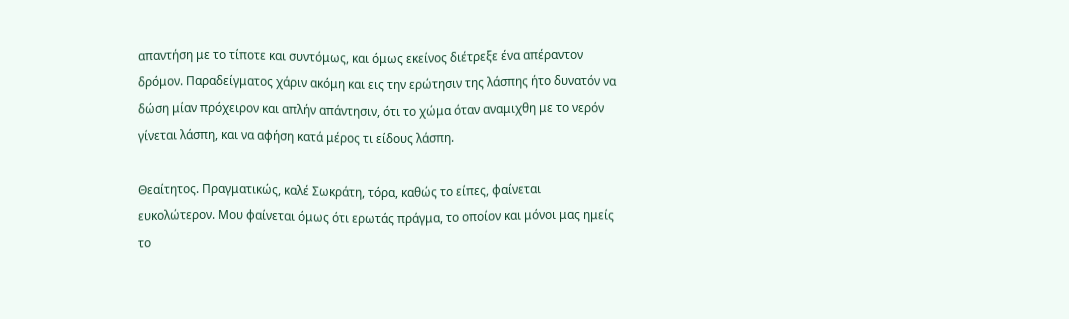απαντήση με το τίποτε και συντόμως, και όμως εκείνος διέτρεξε ένα απέραντον δρόμον. Παραδείγματος χάριν ακόμη και εις την ερώτησιν της λάσπης ήτο δυνατόν να δώση μίαν πρόχειρον και απλήν απάντησιν, ότι το χώμα όταν αναμιχθη με το νερόν γίνεται λάσπη, και να αφήση κατά μέρος τι είδους λάσπη.

Θεαίτητος. Πραγματικώς, καλέ Σωκράτη, τόρα, καθώς το είπες, φαίνεται ευκολώτερον. Μου φαίνεται όμως ότι ερωτάς πράγμα, το οποίον και μόνοι μας ημείς το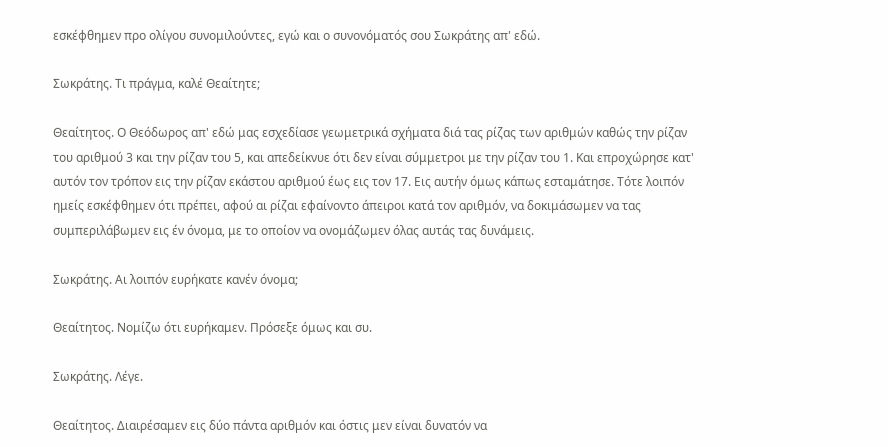εσκέφθημεν προ ολίγου συνομιλούντες, εγώ και ο συνονόματός σου Σωκράτης απ' εδώ.

Σωκράτης. Τι πράγμα, καλέ Θεαίτητε;

Θεαίτητος. Ο Θεόδωρος απ' εδώ μας εσχεδίασε γεωμετρικά σχήματα διά τας ρίζας των αριθμών καθώς την ρίζαν του αριθμού 3 και την ρίζαν του 5, και απεδείκνυε ότι δεν είναι σύμμετροι με την ρίζαν του 1. Και επροχώρησε κατ' αυτόν τον τρόπον εις την ρίζαν εκάστου αριθμού έως εις τον 17. Εις αυτήν όμως κάπως εσταμάτησε. Τότε λοιπόν ημείς εσκέφθημεν ότι πρέπει, αφού αι ρίζαι εφαίνοντο άπειροι κατά τον αριθμόν, να δοκιμάσωμεν να τας συμπεριλάβωμεν εις έν όνομα, με το οποίον να ονομάζωμεν όλας αυτάς τας δυνάμεις.

Σωκράτης. Αι λοιπόν ευρήκατε κανέν όνομα;

Θεαίτητος. Νομίζω ότι ευρήκαμεν. Πρόσεξε όμως και συ.

Σωκράτης. Λέγε.

Θεαίτητος. Διαιρέσαμεν εις δύο πάντα αριθμόν και όστις μεν είναι δυνατόν να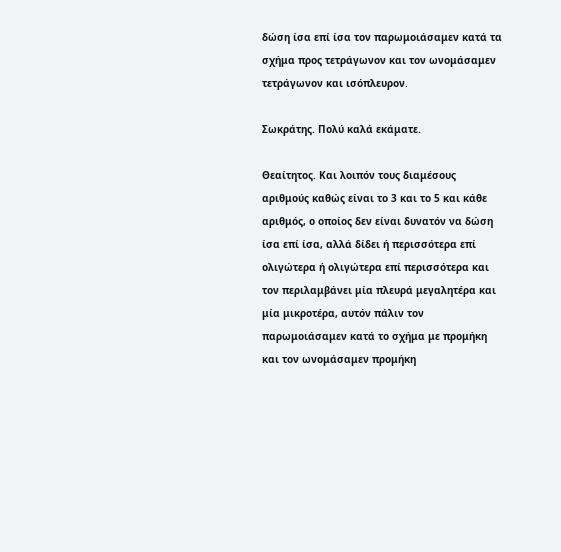δώση ίσα επί ίσα τον παρωμοιάσαμεν κατά τα σχήμα προς τετράγωνον και τον ωνομάσαμεν τετράγωνον και ισόπλευρον.

Σωκράτης. Πολύ καλά εκάματε.

Θεαίτητος. Και λοιπόν τους διαμέσους αριθμούς καθώς είναι το 3 και το 5 και κάθε αριθμός, ο οποίος δεν είναι δυνατόν να δώση ίσα επί ίσα, αλλά δίδει ή περισσότερα επί ολιγώτερα ή ολιγώτερα επί περισσότερα και τον περιλαμβάνει μία πλευρά μεγαλητέρα και μία μικροτέρα, αυτόν πάλιν τον παρωμοιάσαμεν κατά το σχήμα με προμήκη και τον ωνομάσαμεν προμήκη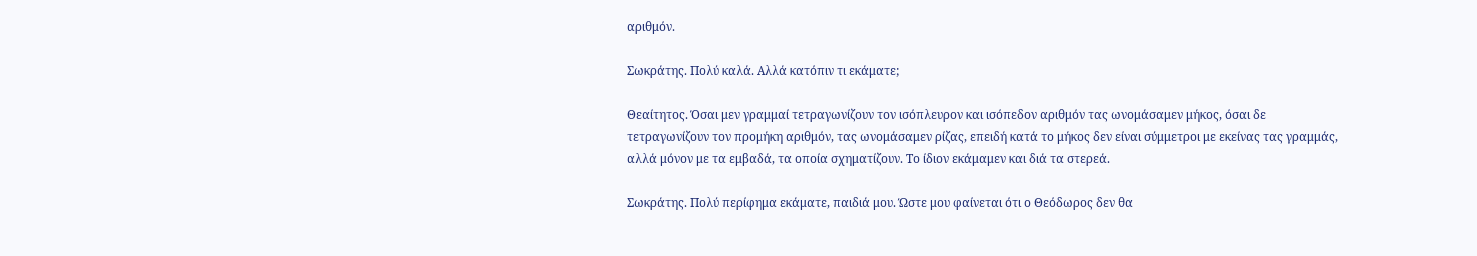αριθμόν.

Σωκράτης. Πολύ καλά. Αλλά κατόπιν τι εκάματε;

Θεαίτητος. Όσαι μεν γραμμαί τετραγωνίζουν τον ισόπλευρον και ισόπεδον αριθμόν τας ωνομάσαμεν μήκος, όσαι δε τετραγωνίζουν τον προμήκη αριθμόν, τας ωνομάσαμεν ρίζας, επειδή κατά το μήκος δεν είναι σύμμετροι με εκείνας τας γραμμάς, αλλά μόνον με τα εμβαδά, τα οποία σχηματίζουν. Το ίδιον εκάμαμεν και διά τα στερεά.

Σωκράτης. Πολύ περίφημα εκάματε, παιδιά μου. Ώστε μου φαίνεται ότι ο Θεόδωρος δεν θα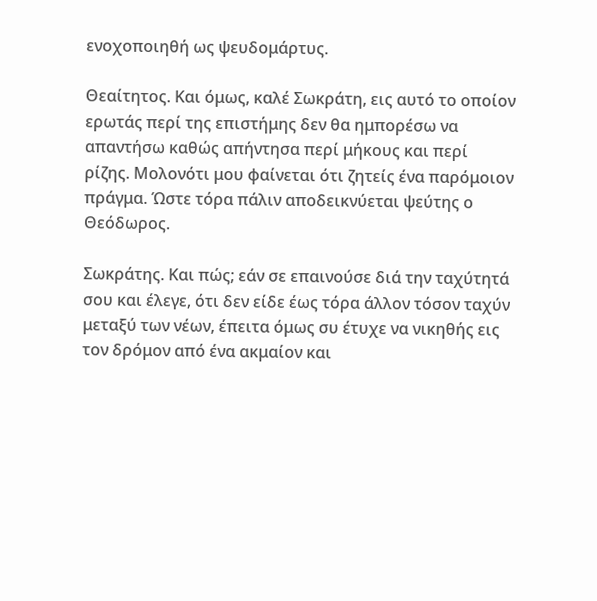ενοχοποιηθή ως ψευδομάρτυς.

Θεαίτητος. Και όμως, καλέ Σωκράτη, εις αυτό το οποίον ερωτάς περί της επιστήμης δεν θα ημπορέσω να απαντήσω καθώς απήντησα περί μήκους και περί ρίζης. Μολονότι μου φαίνεται ότι ζητείς ένα παρόμοιον πράγμα. Ώστε τόρα πάλιν αποδεικνύεται ψεύτης ο Θεόδωρος.

Σωκράτης. Και πώς; εάν σε επαινούσε διά την ταχύτητά σου και έλεγε, ότι δεν είδε έως τόρα άλλον τόσον ταχύν μεταξύ των νέων, έπειτα όμως συ έτυχε να νικηθής εις τον δρόμον από ένα ακμαίον και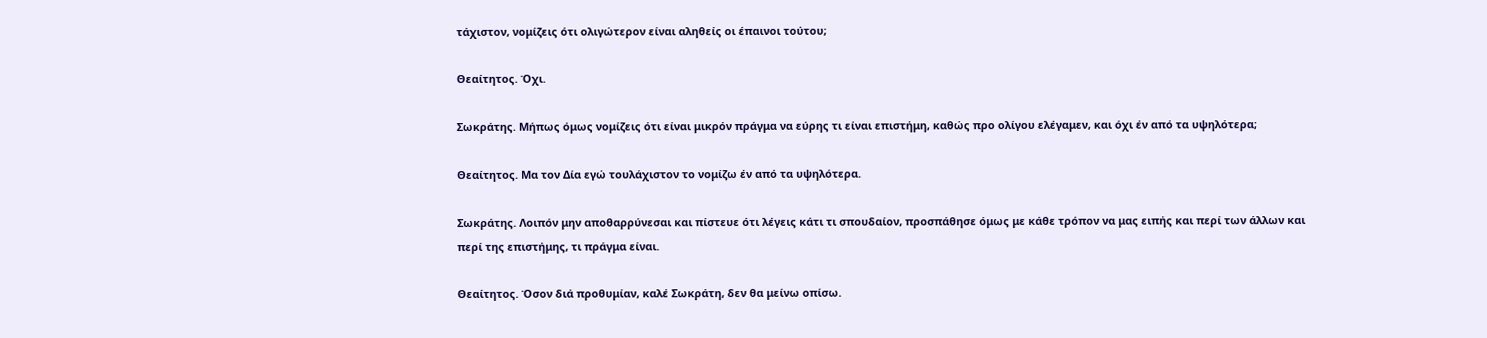τάχιστον, νομίζεις ότι ολιγώτερον είναι αληθείς οι έπαινοι τούτου;

Θεαίτητος. Όχι.

Σωκράτης. Μήπως όμως νομίζεις ότι είναι μικρόν πράγμα να εύρης τι είναι επιστήμη, καθώς προ ολίγου ελέγαμεν, και όχι έν από τα υψηλότερα;

Θεαίτητος. Μα τον Δία εγώ τουλάχιστον το νομίζω έν από τα υψηλότερα.

Σωκράτης. Λοιπόν μην αποθαρρύνεσαι και πίστευε ότι λέγεις κάτι τι σπουδαίον, προσπάθησε όμως με κάθε τρόπον να μας ειπής και περί των άλλων και περί της επιστήμης, τι πράγμα είναι.

Θεαίτητος. Όσον διά προθυμίαν, καλέ Σωκράτη, δεν θα μείνω οπίσω.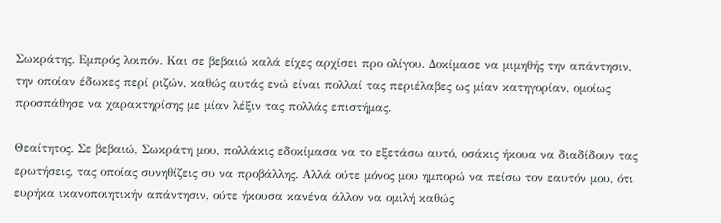Σωκράτης. Εμπρός λοιπόν. Και σε βεβαιώ καλά είχες αρχίσει προ ολίγου. Δοκίμασε να μιμηθής την απάντησιν, την οποίαν έδωκες περί ριζών, καθώς αυτάς ενώ είναι πολλαί τας περιέλαβες ως μίαν κατηγορίαν, ομοίως προσπάθησε να χαρακτηρίσης με μίαν λέξιν τας πολλάς επιστήμας.

Θεαίτητος. Σε βεβαιώ, Σωκράτη μου, πολλάκις εδοκίμασα να το εξετάσω αυτό, οσάκις ήκουα να διαδίδουν τας ερωτήσεις, τας οποίας συνηθίζεις συ να προβάλλης. Αλλά ούτε μόνος μου ημπορώ να πείσω τον εαυτόν μου, ότι ευρήκα ικανοποιητικήν απάντησιν, ούτε ήκουσα κανένα άλλον να ομιλή καθώς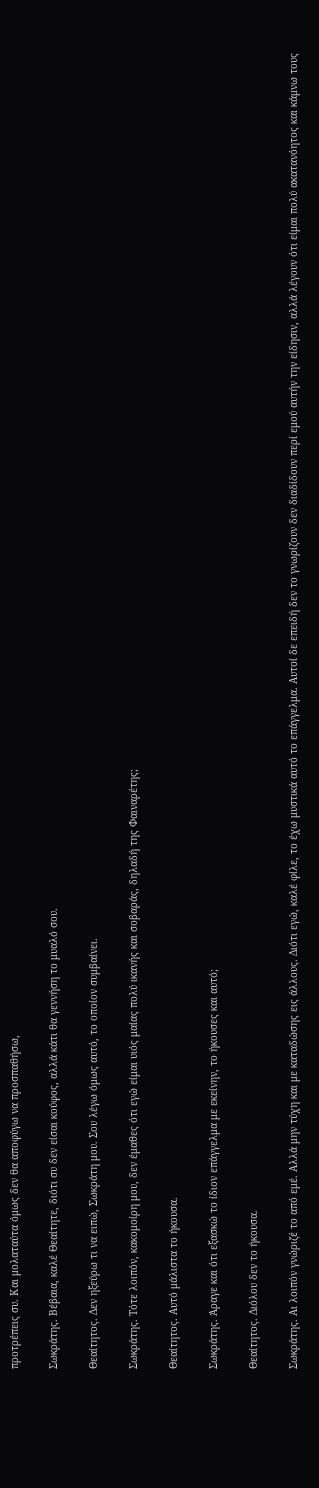προτρέπεις συ. Και μολαταύτα όμως δεν θα αποφύγω να προσπαθήσω,

Σωκράτης. Βέβαια, καλέ Θεαίτητε, διότι συ δεν είσαι κούφος, αλλά κάτι θα γεννήση το μυαλό σου.

Θεαίτητος. Δεν ηξεύρω τι να ειπώ, Σωκράτη μου. Σου λέγω όμως αυτό, το οποίον συμβαίνει.

Σωκράτης. Τότε λοιπόν, κακομοίρη μου, δεν έμαθες ότι εγώ είμαι υιός μαίας πολύ ικανής και σοβαράς, δηλαδή της Φαιναρέτης;

Θεαίτητος. Αυτό μάλιστα το ήκουσα.

Σωκράτης. Άραγε και ότι εξασκώ το ίδιον επάγγελμα με εκείνην, το ήκουσες και αυτό;

Θεαίτητος. Διόλου δεν το ήκουσα.

Σωκράτης. Αι λοιπόν γνώριζέ το από εμέ. Αλλά μην τύχη και με καταδώσης εις άλλους. Διότι εγώ, καλέ φίλε, το έχω μυστικά αυτό το επάγγελμα. Αυτοί δε επειδή δεν το γνωρίζουν δεν διαδίδουν περί εμού αυτήν την είδησιν, αλλά λέγουν ότι είμαι πολύ ακατανόητος και κάμνω τους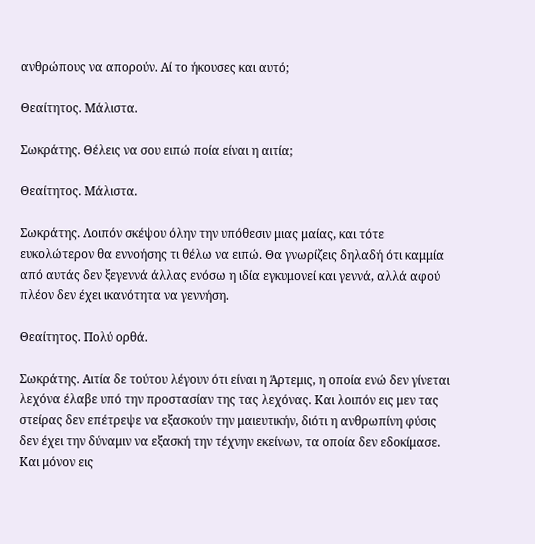ανθρώπους να απορούν. Αί το ήκουσες και αυτό;

Θεαίτητος. Μάλιστα.

Σωκράτης. Θέλεις να σου ειπώ ποία είναι η αιτία;

Θεαίτητος. Μάλιστα.

Σωκράτης. Λοιπόν σκέψου όλην την υπόθεσιν μιας μαίας, και τότε ευκολώτερον θα εννοήσης τι θέλω να ειπώ. Θα γνωρίζεις δηλαδή ότι καμμία από αυτάς δεν ξεγεννά άλλας ενόσω η ιδία εγκυμονεί και γεννά, αλλά αφού πλέον δεν έχει ικανότητα να γεννήση.

Θεαίτητος. Πολύ ορθά.

Σωκράτης. Αιτία δε τούτου λέγουν ότι είναι η Άρτεμις, η οποία ενώ δεν γίνεται λεχόνα έλαβε υπό την προστασίαν της τας λεχόνας. Και λοιπόν εις μεν τας στείρας δεν επέτρεψε να εξασκούν την μαιευτικήν, διότι η ανθρωπίνη φύσις δεν έχει την δύναμιν να εξασκή την τέχνην εκείνων, τα οποία δεν εδοκίμασε. Και μόνον εις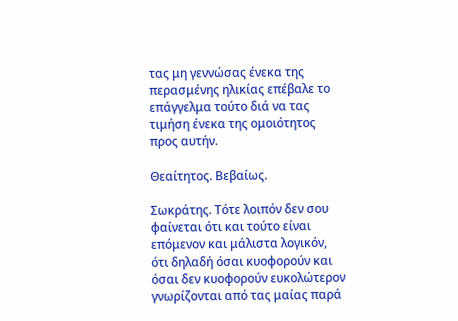τας μη γεννώσας ένεκα της περασμένης ηλικίας επέβαλε το επάγγελμα τούτο διά να τας τιμήση ένεκα της ομοιότητος προς αυτήν.

Θεαίτητος. Βεβαίως.

Σωκράτης. Τότε λοιπόν δεν σου φαίνεται ότι και τούτο είναι επόμενον και μάλιστα λογικόν, ότι δηλαδή όσαι κυοφορούν και όσαι δεν κυοφορούν ευκολώτερον γνωρίζονται από τας μαίας παρά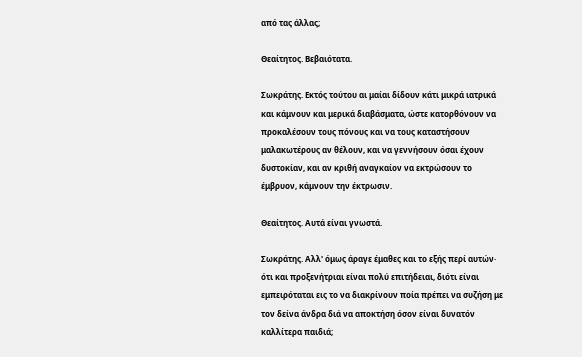από τας άλλας;

Θεαίτητος. Βεβαιότατα.

Σωκράτης. Εκτός τούτου αι μαίαι δίδουν κάτι μικρά ιατρικά και κάμνουν και μερικά διαβάσματα, ώστε κατορθόνουν να προκαλέσουν τους πόνους και να τους καταστήσουν μαλακωτέρους αν θέλουν, και να γεννήσουν όσαι έχουν δυστοκίαν, και αν κριθή αναγκαίον να εκτρώσουν το έμβρυον, κάμνουν την έκτρωσιν.

Θεαίτητος. Αυτά είναι γνωστά.

Σωκράτης. Αλλ' όμως άραγε έμαθες και το εξής περί αυτών· ότι και προξενήτριαι είναι πολύ επιτήδειαι, διότι είναι εμπειρόταται εις το να διακρίνουν ποία πρέπει να συζήση με τον δείνα άνδρα διά να αποκτήση όσον είναι δυνατόν καλλίτερα παιδιά;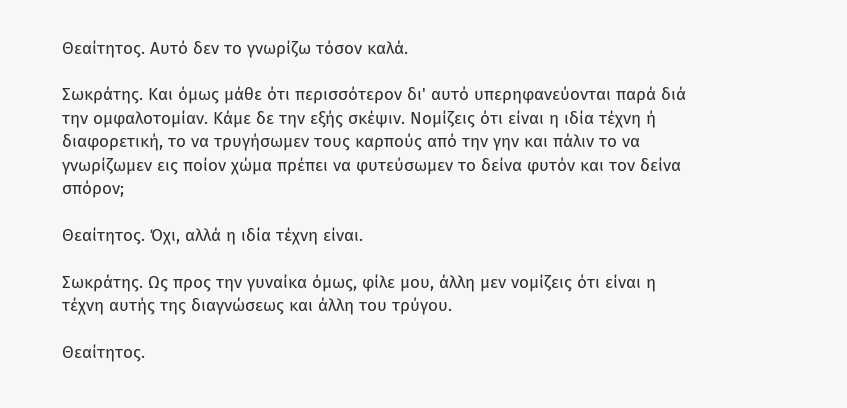Θεαίτητος. Αυτό δεν το γνωρίζω τόσον καλά.

Σωκράτης. Και όμως μάθε ότι περισσότερον δι' αυτό υπερηφανεύονται παρά διά την ομφαλοτομίαν. Κάμε δε την εξής σκέψιν. Νομίζεις ότι είναι η ιδία τέχνη ή διαφορετική, το να τρυγήσωμεν τους καρπούς από την γην και πάλιν το να γνωρίζωμεν εις ποίον χώμα πρέπει να φυτεύσωμεν το δείνα φυτόν και τον δείνα σπόρον;

Θεαίτητος. Όχι, αλλά η ιδία τέχνη είναι.

Σωκράτης. Ως προς την γυναίκα όμως, φίλε μου, άλλη μεν νομίζεις ότι είναι η τέχνη αυτής της διαγνώσεως και άλλη του τρύγου.

Θεαίτητος.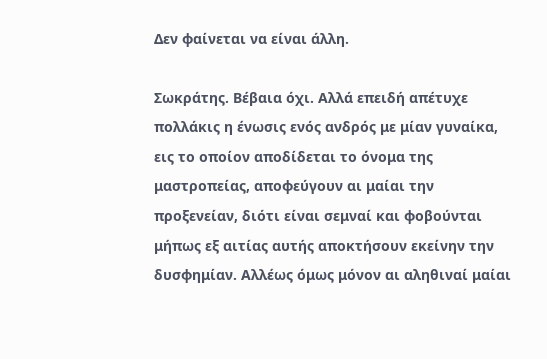Δεν φαίνεται να είναι άλλη.

Σωκράτης. Βέβαια όχι. Αλλά επειδή απέτυχε πολλάκις η ένωσις ενός ανδρός με μίαν γυναίκα, εις το οποίον αποδίδεται το όνομα της μαστροπείας, αποφεύγουν αι μαίαι την προξενείαν, διότι είναι σεμναί και φοβούνται μήπως εξ αιτίας αυτής αποκτήσουν εκείνην την δυσφημίαν. Αλλέως όμως μόνον αι αληθιναί μαίαι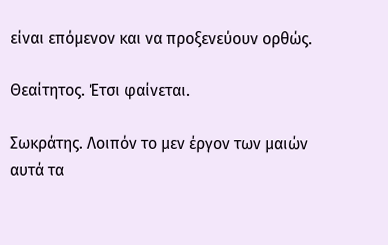είναι επόμενον και να προξενεύουν ορθώς.

Θεαίτητος. Έτσι φαίνεται.

Σωκράτης. Λοιπόν το μεν έργον των μαιών αυτά τα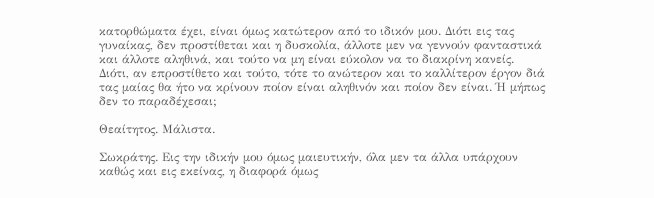κατορθώματα έχει, είναι όμως κατώτερον από το ιδικόν μου. Διότι εις τας γυναίκας, δεν προστίθεται και η δυσκολία, άλλοτε μεν να γεννούν φανταστικά και άλλοτε αληθινά, και τούτο να μη είναι εύκολον να το διακρίνη κανείς. Διότι, αν επροστίθετο και τούτο, τότε το ανώτερον και το καλλίτερον έργον διά τας μαίας θα ήτο να κρίνουν ποίον είναι αληθινόν και ποίον δεν είναι. Ή μήπως δεν το παραδέχεσαι;

Θεαίτητος. Μάλιστα.

Σωκράτης. Εις την ιδικήν μου όμως μαιευτικήν, όλα μεν τα άλλα υπάρχουν καθώς και εις εκείνας, η διαφορά όμως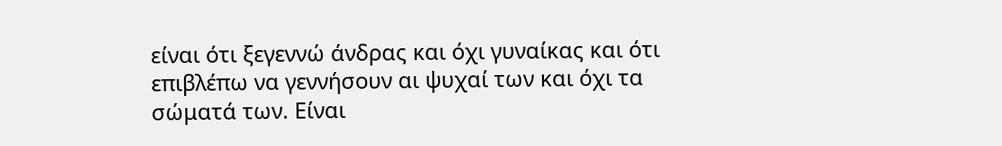είναι ότι ξεγεννώ άνδρας και όχι γυναίκας και ότι επιβλέπω να γεννήσουν αι ψυχαί των και όχι τα σώματά των. Είναι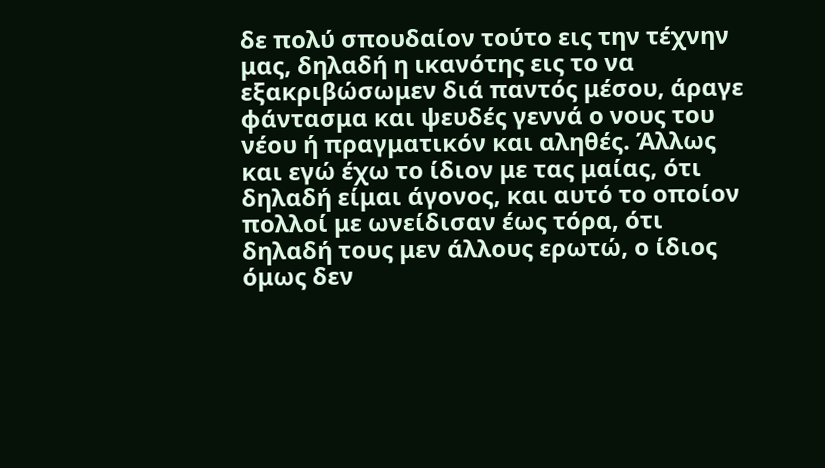δε πολύ σπουδαίον τούτο εις την τέχνην μας, δηλαδή η ικανότης εις το να εξακριβώσωμεν διά παντός μέσου, άραγε φάντασμα και ψευδές γεννά ο νους του νέου ή πραγματικόν και αληθές. Άλλως και εγώ έχω το ίδιον με τας μαίας, ότι δηλαδή είμαι άγονος, και αυτό το οποίον πολλοί με ωνείδισαν έως τόρα, ότι δηλαδή τους μεν άλλους ερωτώ, ο ίδιος όμως δεν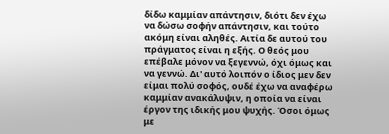δίδω καμμίαν απάντησιν, διότι δεν έχω να δώσω σοφήν απάντησιν, και τούτο ακόμη είναι αληθές. Αιτία δε αυτού του πράγματος είναι η εξής. Ο θεός μου επέβαλε μόνον να ξεγεννώ, όχι όμως και να γεννώ. Δι' αυτό λοιπόν ο ίδιος μεν δεν είμαι πολύ σοφός, ουδέ έχω να αναφέρω καμμίαν ανακάλυψιν, η οποία να είναι έργον της ιδικής μου ψυχής. Όσοι όμως με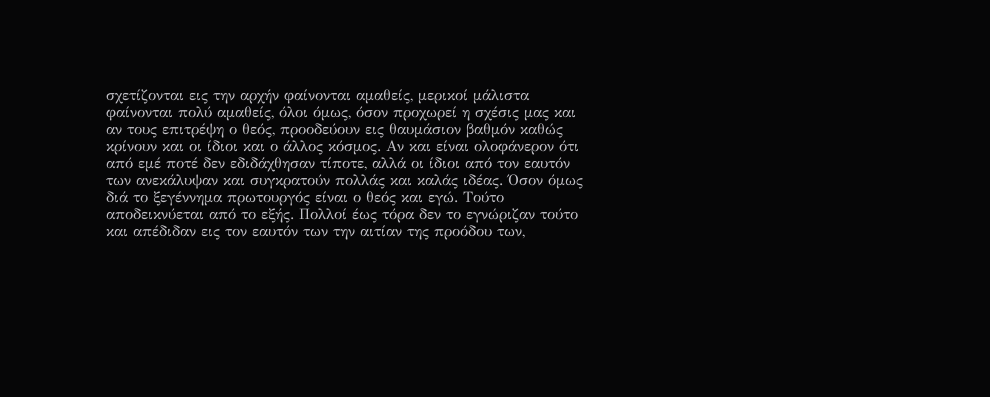σχετίζονται εις την αρχήν φαίνονται αμαθείς, μερικοί μάλιστα φαίνονται πολύ αμαθείς, όλοι όμως, όσον προχωρεί η σχέσις μας και αν τους επιτρέψη ο θεός, προοδεύουν εις θαυμάσιον βαθμόν καθώς κρίνουν και οι ίδιοι και ο άλλος κόσμος. Αν και είναι ολοφάνερον ότι από εμέ ποτέ δεν εδιδάχθησαν τίποτε, αλλά οι ίδιοι από τον εαυτόν των ανεκάλυψαν και συγκρατούν πολλάς και καλάς ιδέας. Όσον όμως διά το ξεγέννημα πρωτουργός είναι ο θεός και εγώ. Τούτο αποδεικνύεται από το εξής. Πολλοί έως τόρα δεν το εγνώριζαν τούτο και απέδιδαν εις τον εαυτόν των την αιτίαν της προόδου των,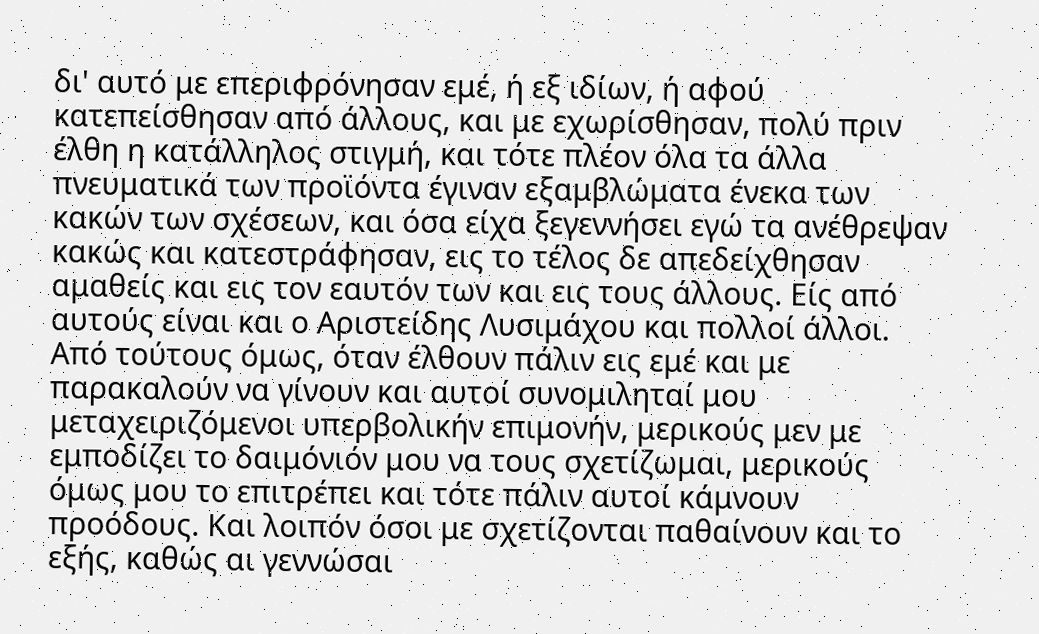δι' αυτό με επεριφρόνησαν εμέ, ή εξ ιδίων, ή αφού κατεπείσθησαν από άλλους, και με εχωρίσθησαν, πολύ πριν έλθη η κατάλληλος στιγμή, και τότε πλέον όλα τα άλλα πνευματικά των προϊόντα έγιναν εξαμβλώματα ένεκα των κακών των σχέσεων, και όσα είχα ξεγεννήσει εγώ τα ανέθρεψαν κακώς και κατεστράφησαν, εις το τέλος δε απεδείχθησαν αμαθείς και εις τον εαυτόν των και εις τους άλλους. Είς από αυτούς είναι και ο Αριστείδης Λυσιμάχου και πολλοί άλλοι. Από τούτους όμως, όταν έλθουν πάλιν εις εμέ και με παρακαλούν να γίνουν και αυτοί συνομιληταί μου μεταχειριζόμενοι υπερβολικήν επιμονήν, μερικούς μεν με εμποδίζει το δαιμόνιόν μου να τους σχετίζωμαι, μερικούς όμως μου το επιτρέπει και τότε πάλιν αυτοί κάμνουν προόδους. Και λοιπόν όσοι με σχετίζονται παθαίνουν και το εξής, καθώς αι γεννώσαι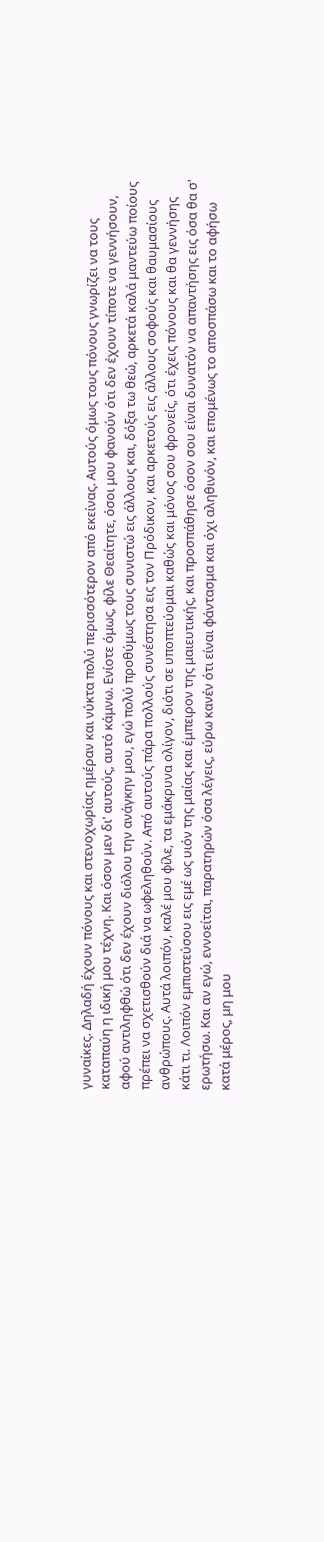γυναίκες. Δηλαδή έχουν πόνους και στενοχωρίας ημέραν και νύκτα πολύ περισσότερον από εκείνας. Αυτούς όμως τους πόνους γνωρίζει να τους καταπαύη η ιδική μου τέχνη. Και όσον μεν δι' αυτούς, αυτό κάμνω. Ενίοτε όμως, φίλε Θεαίτητε, όσοι μου φανούν ότι δεν έχουν τίποτε να γεννήσουν, αφού αντιληφθώ ότι δεν έχουν διόλου την ανάγκην μου, εγώ πολύ προθύμως τους συνιστώ εις άλλους και, δόξα τω θεώ, αρκετά καλά μαντεύω ποίους πρέπει να σχετισθούν διά να ωφεληθούν. Από αυτούς πάρα πολλούς συνέστησα εις τον Πρόδικον, και αρκετούς εις άλλους σοφούς και θαυμασίους ανθρώπους. Αυτά λοιπόν, καλέ μου φίλε, τα εμάκρυνα ολίγον, διότι σε υποπτεύομαι καθώς και μόνος σου φρονείς, ότι έχεις πόνους και θα γεννήσης κάτι τι. Λοιπόν εμπιστεύσου εις εμέ ως υιόν της μαίας και έμπειρον της μαιευτικής, και προσπάθησε όσον σου είναι δυνατόν να απαντήσης εις όσα θα σ' ερωτήσω. Και αν εγώ, εννοείται, παρατηρών όσα λέγεις, εύρω κανέν ότι είναι φάντασμα και όχι αληθινόν, και επομένως το αποσπάσω και το αφήσω κατά μέρος, μη μου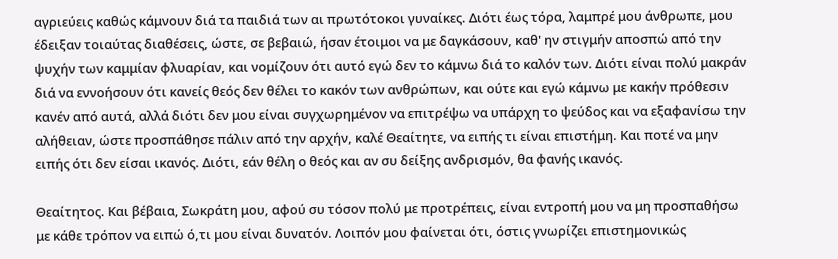αγριεύεις καθώς κάμνουν διά τα παιδιά των αι πρωτότοκοι γυναίκες. Διότι έως τόρα, λαμπρέ μου άνθρωπε, μου έδειξαν τοιαύτας διαθέσεις, ώστε, σε βεβαιώ, ήσαν έτοιμοι να με δαγκάσουν, καθ' ην στιγμήν αποσπώ από την ψυχήν των καμμίαν φλυαρίαν, και νομίζουν ότι αυτό εγώ δεν το κάμνω διά το καλόν των. Διότι είναι πολύ μακράν διά να εννοήσουν ότι κανείς θεός δεν θέλει το κακόν των ανθρώπων, και ούτε και εγώ κάμνω με κακήν πρόθεσιν κανέν από αυτά, αλλά διότι δεν μου είναι συγχωρημένον να επιτρέψω να υπάρχη το ψεύδος και να εξαφανίσω την αλήθειαν, ώστε προσπάθησε πάλιν από την αρχήν, καλέ Θεαίτητε, να ειπής τι είναι επιστήμη. Και ποτέ να μην ειπής ότι δεν είσαι ικανός. Διότι, εάν θέλη ο θεός και αν συ δείξης ανδρισμόν, θα φανής ικανός.

Θεαίτητος. Και βέβαια, Σωκράτη μου, αφού συ τόσον πολύ με προτρέπεις, είναι εντροπή μου να μη προσπαθήσω με κάθε τρόπον να ειπώ ό,τι μου είναι δυνατόν. Λοιπόν μου φαίνεται ότι, όστις γνωρίζει επιστημονικώς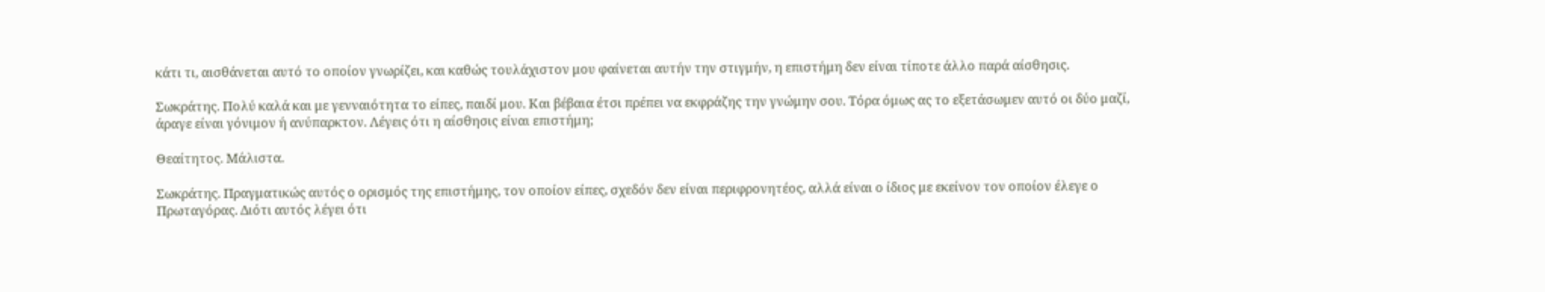κάτι τι, αισθάνεται αυτό το οποίον γνωρίζει, και καθώς τουλάχιστον μου φαίνεται αυτήν την στιγμήν, η επιστήμη δεν είναι τίποτε άλλο παρά αίσθησις.

Σωκράτης. Πολύ καλά και με γενναιότητα το είπες, παιδί μου. Και βέβαια έτσι πρέπει να εκφράζης την γνώμην σου. Τόρα όμως ας το εξετάσωμεν αυτό οι δύο μαζί, άραγε είναι γόνιμον ή ανύπαρκτον. Λέγεις ότι η αίσθησις είναι επιστήμη;

Θεαίτητος. Μάλιστα.

Σωκράτης. Πραγματικώς αυτός ο ορισμός της επιστήμης, τον οποίον είπες, σχεδόν δεν είναι περιφρονητέος, αλλά είναι ο ίδιος με εκείνον τον οποίον έλεγε ο Πρωταγόρας. Διότι αυτός λέγει ότι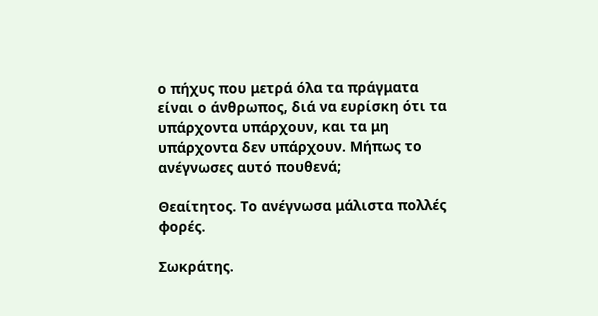ο πήχυς που μετρά όλα τα πράγματα είναι ο άνθρωπος, διά να ευρίσκη ότι τα υπάρχοντα υπάρχουν, και τα μη υπάρχοντα δεν υπάρχουν. Μήπως το ανέγνωσες αυτό πουθενά;

Θεαίτητος. Το ανέγνωσα μάλιστα πολλές φορές.

Σωκράτης.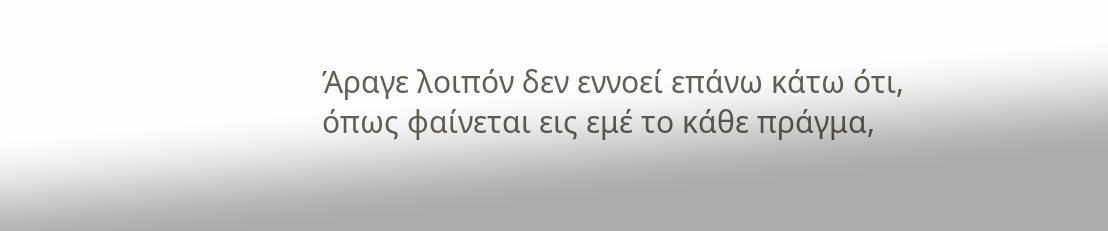Άραγε λοιπόν δεν εννοεί επάνω κάτω ότι, όπως φαίνεται εις εμέ το κάθε πράγμα,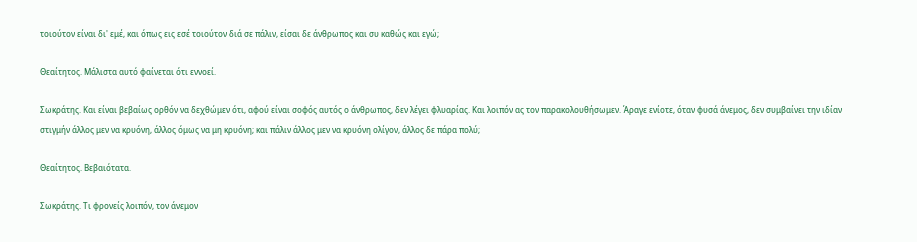τοιούτον είναι δι' εμέ, και όπως εις εσέ τοιούτον διά σε πάλιν, είσαι δε άνθρωπος και συ καθώς και εγώ;

Θεαίτητος. Μάλιστα αυτό φαίνεται ότι εννοεί.

Σωκράτης. Και είναι βεβαίως ορθόν να δεχθώμεν ότι, αφού είναι σοφός αυτός ο άνθρωπος, δεν λέγει φλυαρίας. Και λοιπόν ας τον παρακολουθήσωμεν. Άραγε ενίοτε, όταν φυσά άνεμος, δεν συμβαίνει την ιδίαν στιγμήν άλλος μεν να κρυόνη, άλλος όμως να μη κρυόνη; και πάλιν άλλος μεν να κρυόνη ολίγον, άλλος δε πάρα πολύ;

Θεαίτητος. Βεβαιότατα.

Σωκράτης. Τι φρονείς λοιπόν, τον άνεμον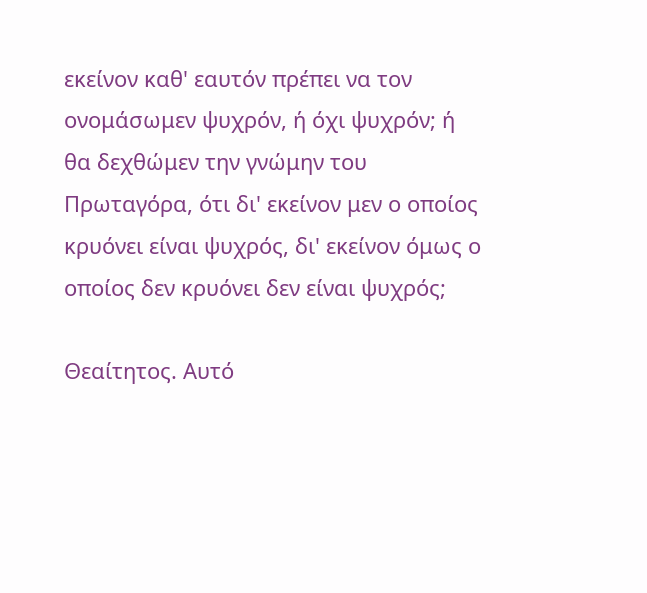εκείνον καθ' εαυτόν πρέπει να τον ονομάσωμεν ψυχρόν, ή όχι ψυχρόν; ή θα δεχθώμεν την γνώμην του Πρωταγόρα, ότι δι' εκείνον μεν ο οποίος κρυόνει είναι ψυχρός, δι' εκείνον όμως ο οποίος δεν κρυόνει δεν είναι ψυχρός;

Θεαίτητος. Αυτό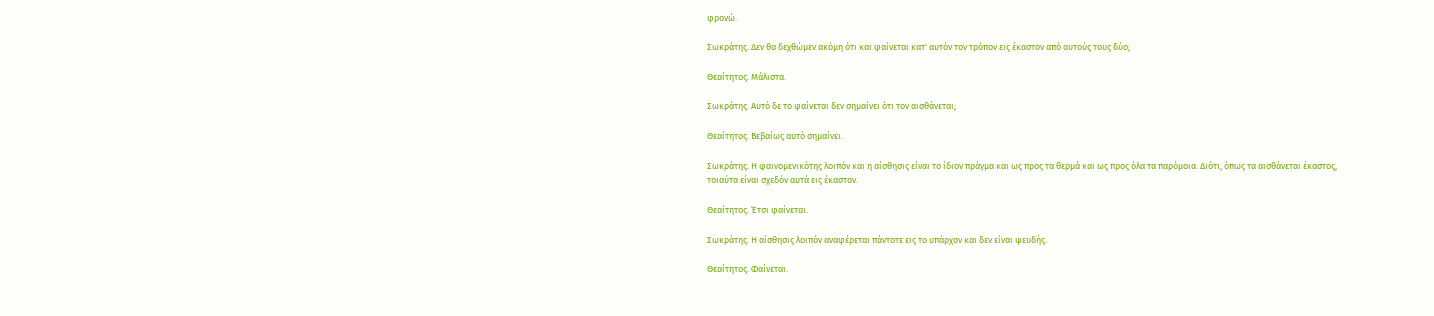φρονώ.

Σωκράτης. Δεν θα δεχθώμεν ακόμη ότι και φαίνεται κατ' αυτόν τον τρόπον εις έκαστον από αυτούς τους δύο;

Θεαίτητος. Μάλιστα.

Σωκράτης. Αυτό δε το φαίνεται δεν σημαίνει ότι τον αισθάνεται;

Θεαίτητος. Βεβαίως αυτό σημαίνει.

Σωκράτης. Η φαινομενικότης λοιπόν και η αίσθησις είναι το ίδιον πράγμα και ως προς τα θερμά και ως προς όλα τα παρόμοια. Διότι, όπως τα αισθάνεται έκαστος, τοιαύτα είναι σχεδόν αυτά εις έκαστον.

Θεαίτητος. Έτσι φαίνεται.

Σωκράτης. Η αίσθησις λοιπόν αναφέρεται πάντοτε εις το υπάρχον και δεν είναι ψευδής.

Θεαίτητος. Φαίνεται.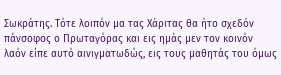Σωκράτης. Τότε λοιπόν μα τας Χάριτας θα ήτο σχεδόν πάνσοφος ο Πρωταγόρας και εις ημάς μεν τον κοινόν λαόν είπε αυτό αινιγματωδώς, εις τους μαθητάς του όμως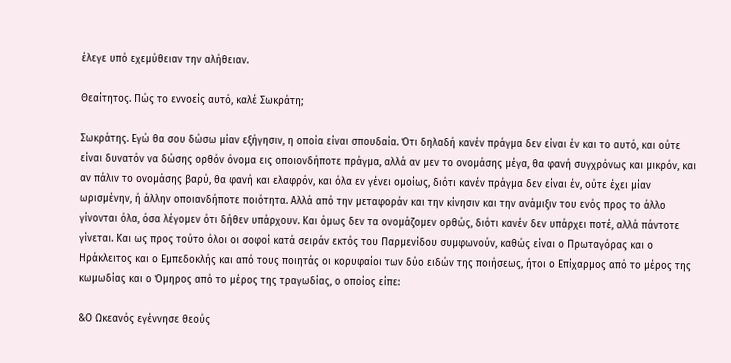έλεγε υπό εχεμύθειαν την αλήθειαν.

Θεαίτητος. Πώς το εννοείς αυτό, καλέ Σωκράτη;

Σωκράτης. Εγώ θα σου δώσω μίαν εξήγησιν, η οποία είναι σπουδαία. Ότι δηλαδή κανέν πράγμα δεν είναι έν και το αυτό, και ούτε είναι δυνατόν να δώσης ορθόν όνομα εις οποιονδήποτε πράγμα, αλλά αν μεν το ονομάσης μέγα, θα φανή συγχρόνως και μικρόν, και αν πάλιν το ονομάσης βαρύ, θα φανή και ελαφρόν, και όλα εν γένει ομοίως, διότι κανέν πράγμα δεν είναι έν, ούτε έχει μίαν ωρισμένην, ή άλλην οποιανδήποτε ποιότητα. Αλλά από την μεταφοράν και την κίνησιν και την ανάμιξιν του ενός προς το άλλο γίνονται όλα, όσα λέγομεν ότι δήθεν υπάρχουν. Και όμως δεν τα ονομάζομεν ορθώς, διότι κανέν δεν υπάρχει ποτέ, αλλά πάντοτε γίνεται. Και ως προς τούτο όλοι οι σοφοί κατά σειράν εκτός του Παρμενίδου συμφωνούν, καθώς είναι ο Πρωταγόρας και ο Ηράκλειτος και ο Εμπεδοκλής και από τους ποιητάς οι κορυφαίοι των δύο ειδών της ποιήσεως, ήτοι ο Επίχαρμος από το μέρος της κωμωδίας και ο Όμηρος από το μέρος της τραγωδίας, ο οποίος είπε:

&Ο Ωκεανός εγέννησε θεούς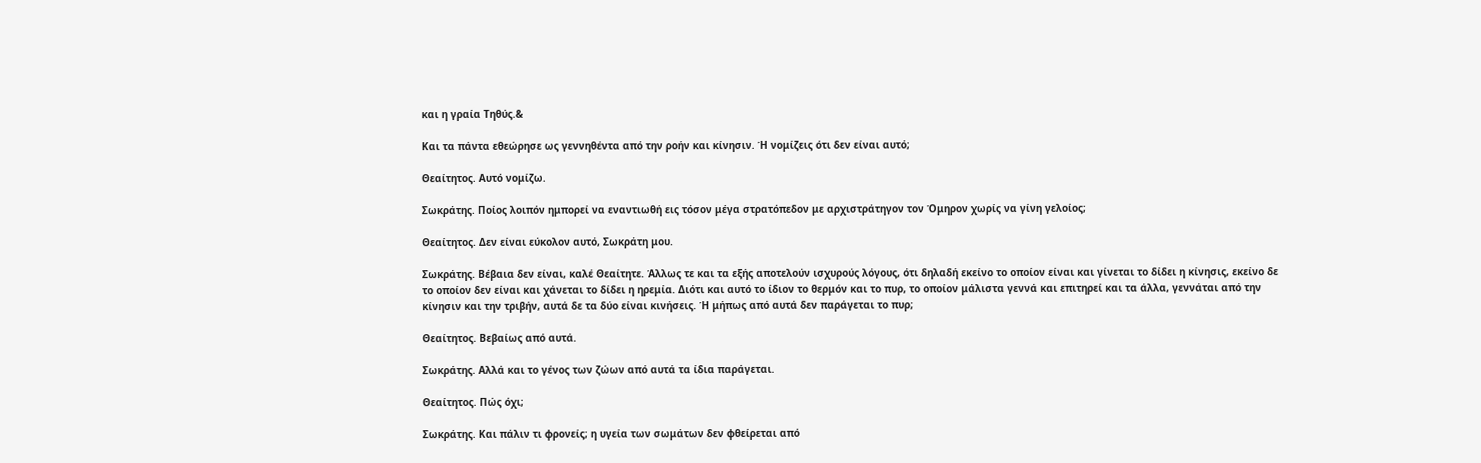και η γραία Τηθύς.&

Και τα πάντα εθεώρησε ως γεννηθέντα από την ροήν και κίνησιν. Ή νομίζεις ότι δεν είναι αυτό;

Θεαίτητος. Αυτό νομίζω.

Σωκράτης. Ποίος λοιπόν ημπορεί να εναντιωθή εις τόσον μέγα στρατόπεδον με αρχιστράτηγον τον Όμηρον χωρίς να γίνη γελοίος;

Θεαίτητος. Δεν είναι εύκολον αυτό, Σωκράτη μου.

Σωκράτης. Βέβαια δεν είναι, καλέ Θεαίτητε. Άλλως τε και τα εξής αποτελούν ισχυρούς λόγους, ότι δηλαδή εκείνο το οποίον είναι και γίνεται το δίδει η κίνησις, εκείνο δε το οποίον δεν είναι και χάνεται το δίδει η ηρεμία. Διότι και αυτό το ίδιον το θερμόν και το πυρ, το οποίον μάλιστα γεννά και επιτηρεί και τα άλλα, γεννάται από την κίνησιν και την τριβήν, αυτά δε τα δύο είναι κινήσεις. Ή μήπως από αυτά δεν παράγεται το πυρ;

Θεαίτητος. Βεβαίως από αυτά.

Σωκράτης. Αλλά και το γένος των ζώων από αυτά τα ίδια παράγεται.

Θεαίτητος. Πώς όχι;

Σωκράτης. Και πάλιν τι φρονείς; η υγεία των σωμάτων δεν φθείρεται από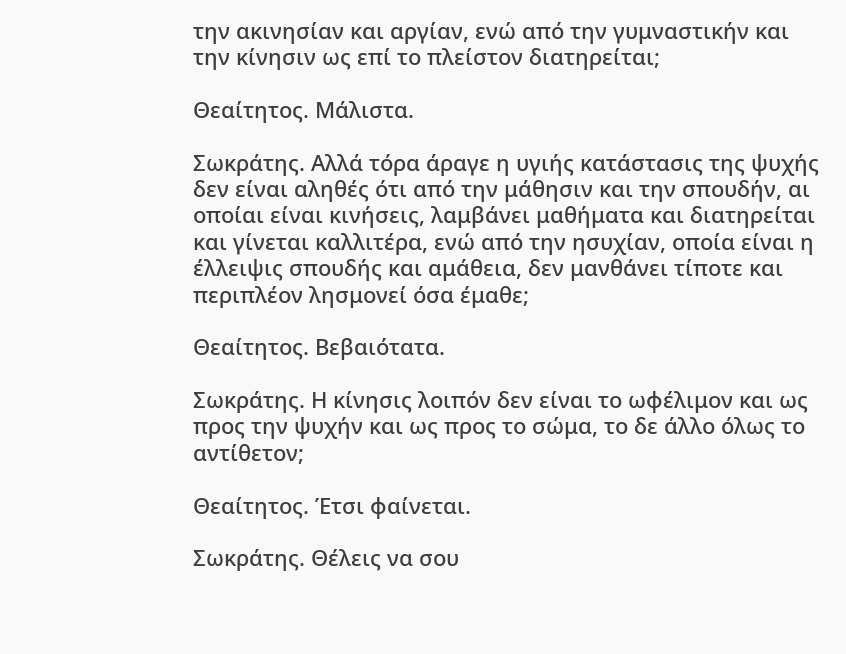την ακινησίαν και αργίαν, ενώ από την γυμναστικήν και την κίνησιν ως επί το πλείστον διατηρείται;

Θεαίτητος. Μάλιστα.

Σωκράτης. Αλλά τόρα άραγε η υγιής κατάστασις της ψυχής δεν είναι αληθές ότι από την μάθησιν και την σπουδήν, αι οποίαι είναι κινήσεις, λαμβάνει μαθήματα και διατηρείται και γίνεται καλλιτέρα, ενώ από την ησυχίαν, οποία είναι η έλλειψις σπουδής και αμάθεια, δεν μανθάνει τίποτε και περιπλέον λησμονεί όσα έμαθε;

Θεαίτητος. Βεβαιότατα.

Σωκράτης. Η κίνησις λοιπόν δεν είναι το ωφέλιμον και ως προς την ψυχήν και ως προς το σώμα, το δε άλλο όλως το αντίθετον;

Θεαίτητος. Έτσι φαίνεται.

Σωκράτης. Θέλεις να σου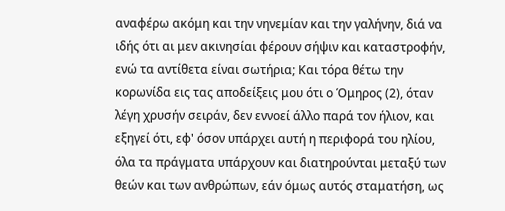αναφέρω ακόμη και την νηνεμίαν και την γαλήνην, διά να ιδής ότι αι μεν ακινησίαι φέρουν σήψιν και καταστροφήν, ενώ τα αντίθετα είναι σωτήρια; Και τόρα θέτω την κορωνίδα εις τας αποδείξεις μου ότι ο Όμηρος (2), όταν λέγη χρυσήν σειράν, δεν εννοεί άλλο παρά τον ήλιον, και εξηγεί ότι, εφ' όσον υπάρχει αυτή η περιφορά του ηλίου, όλα τα πράγματα υπάρχουν και διατηρούνται μεταξύ των θεών και των ανθρώπων, εάν όμως αυτός σταματήση, ως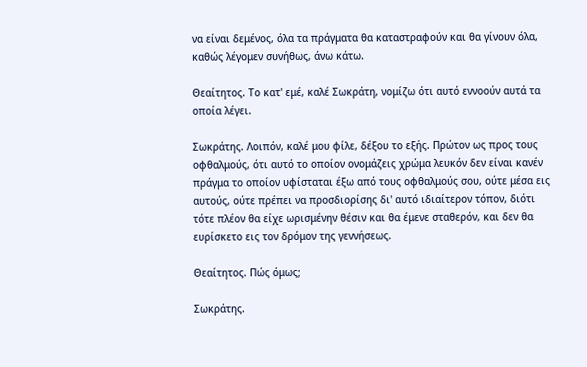να είναι δεμένος, όλα τα πράγματα θα καταστραφούν και θα γίνουν όλα, καθώς λέγομεν συνήθως, άνω κάτω.

Θεαίτητος. Το κατ' εμέ, καλέ Σωκράτη, νομίζω ότι αυτό εννοούν αυτά τα οποία λέγει.

Σωκράτης. Λοιπόν, καλέ μου φίλε, δέξου το εξής. Πρώτον ως προς τους οφθαλμούς, ότι αυτό το οποίον ονομάζεις χρώμα λευκόν δεν είναι κανέν πράγμα το οποίον υφίσταται έξω από τους οφθαλμούς σου, ούτε μέσα εις αυτούς, ούτε πρέπει να προσδιορίσης δι' αυτό ιδιαίτερον τόπον, διότι τότε πλέον θα είχε ωρισμένην θέσιν και θα έμενε σταθερόν, και δεν θα ευρίσκετο εις τον δρόμον της γεννήσεως.

Θεαίτητος. Πώς όμως;

Σωκράτης.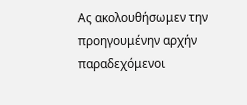Ας ακολουθήσωμεν την προηγουμένην αρχήν παραδεχόμενοι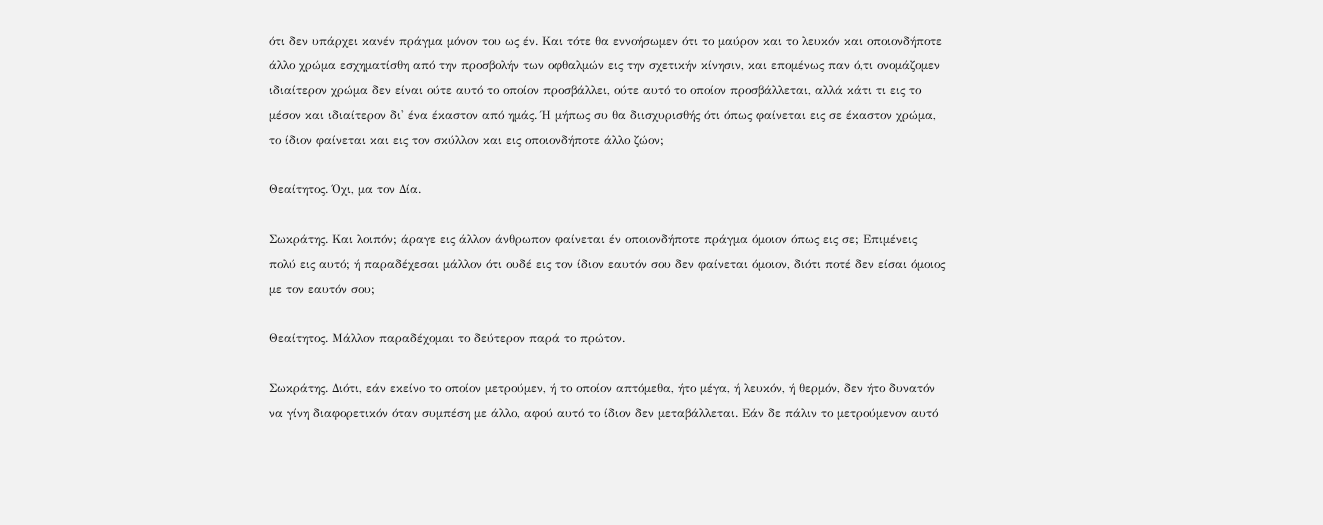ότι δεν υπάρχει κανέν πράγμα μόνον του ως έν. Και τότε θα εννοήσωμεν ότι το μαύρον και το λευκόν και οποιονδήποτε άλλο χρώμα εσχηματίσθη από την προσβολήν των οφθαλμών εις την σχετικήν κίνησιν, και επομένως παν ό,τι ονομάζομεν ιδιαίτερον χρώμα δεν είναι ούτε αυτό το οποίον προσβάλλει, ούτε αυτό το οποίον προσβάλλεται, αλλά κάτι τι εις το μέσον και ιδιαίτερον δι' ένα έκαστον από ημάς. Ή μήπως συ θα διισχυρισθής ότι όπως φαίνεται εις σε έκαστον χρώμα, το ίδιον φαίνεται και εις τον σκύλλον και εις οποιονδήποτε άλλο ζώον;

Θεαίτητος. Όχι, μα τον Δία.

Σωκράτης. Και λοιπόν; άραγε εις άλλον άνθρωπον φαίνεται έν οποιονδήποτε πράγμα όμοιον όπως εις σε; Επιμένεις πολύ εις αυτό; ή παραδέχεσαι μάλλον ότι ουδέ εις τον ίδιον εαυτόν σου δεν φαίνεται όμοιον, διότι ποτέ δεν είσαι όμοιος με τον εαυτόν σου;

Θεαίτητος. Μάλλον παραδέχομαι το δεύτερον παρά το πρώτον.

Σωκράτης. Διότι, εάν εκείνο το οποίον μετρούμεν, ή το οποίον απτόμεθα, ήτο μέγα, ή λευκόν, ή θερμόν, δεν ήτο δυνατόν να γίνη διαφορετικόν όταν συμπέση με άλλο, αφού αυτό το ίδιον δεν μεταβάλλεται. Εάν δε πάλιν το μετρούμενον αυτό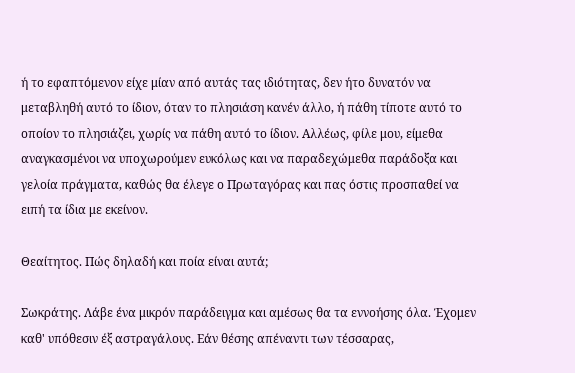ή το εφαπτόμενον είχε μίαν από αυτάς τας ιδιότητας, δεν ήτο δυνατόν να μεταβληθή αυτό το ίδιον, όταν το πλησιάση κανέν άλλο, ή πάθη τίποτε αυτό το οποίον το πλησιάζει, χωρίς να πάθη αυτό το ίδιον. Αλλέως, φίλε μου, είμεθα αναγκασμένοι να υποχωρούμεν ευκόλως και να παραδεχώμεθα παράδοξα και γελοία πράγματα, καθώς θα έλεγε ο Πρωταγόρας και πας όστις προσπαθεί να ειπή τα ίδια με εκείνον.

Θεαίτητος. Πώς δηλαδή και ποία είναι αυτά;

Σωκράτης. Λάβε ένα μικρόν παράδειγμα και αμέσως θα τα εννοήσης όλα. Έχομεν καθ' υπόθεσιν έξ αστραγάλους. Εάν θέσης απέναντι των τέσσαρας,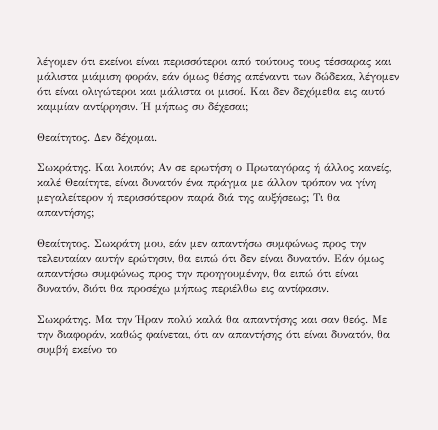λέγομεν ότι εκείνοι είναι περισσότεροι από τούτους τους τέσσαρας και μάλιστα μιάμιση φοράν, εάν όμως θέσης απέναντι των δώδεκα, λέγομεν ότι είναι ολιγώτεροι και μάλιστα οι μισοί. Και δεν δεχόμεθα εις αυτό καμμίαν αντίρρησιν. Ή μήπως συ δέχεσαι;

Θεαίτητος. Δεν δέχομαι.

Σωκράτης. Και λοιπόν; Αν σε ερωτήση ο Πρωταγόρας ή άλλος κανείς, καλέ Θεαίτητε, είναι δυνατόν ένα πράγμα με άλλον τρόπον να γίνη μεγαλείτερον ή περισσότερον παρά διά της αυξήσεως; Τι θα απαντήσης;

Θεαίτητος. Σωκράτη μου, εάν μεν απαντήσω συμφώνως προς την τελευταίαν αυτήν ερώτησιν, θα ειπώ ότι δεν είναι δυνατόν. Εάν όμως απαντήσω συμφώνως προς την προηγουμένην, θα ειπώ ότι είναι δυνατόν, διότι θα προσέχω μήπως περιέλθω εις αντίφασιν.

Σωκράτης. Μα την Ήραν πολύ καλά θα απαντήσης και σαν θεός. Με την διαφοράν, καθώς φαίνεται, ότι αν απαντήσης ότι είναι δυνατόν, θα συμβή εκείνο το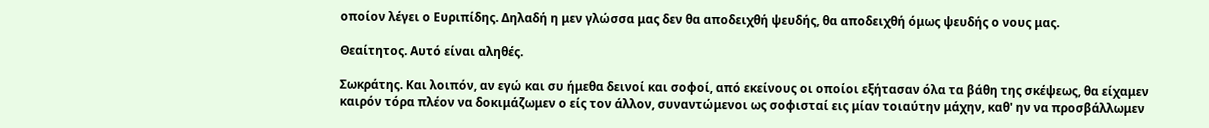οποίον λέγει ο Ευριπίδης. Δηλαδή η μεν γλώσσα μας δεν θα αποδειχθή ψευδής, θα αποδειχθή όμως ψευδής ο νους μας.

Θεαίτητος. Αυτό είναι αληθές.

Σωκράτης. Και λοιπόν, αν εγώ και συ ήμεθα δεινοί και σοφοί, από εκείνους οι οποίοι εξήτασαν όλα τα βάθη της σκέψεως, θα είχαμεν καιρόν τόρα πλέον να δοκιμάζωμεν ο είς τον άλλον, συναντώμενοι ως σοφισταί εις μίαν τοιαύτην μάχην, καθ' ην να προσβάλλωμεν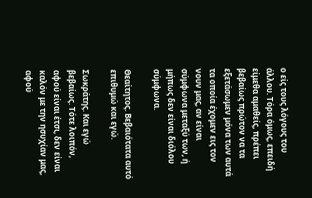ο είς τους λόγους του άλλου. Τόρα όμως, επειδή είμεθα αμαθείς, πρέπει βεβαίως πρώτον να τα εξετάσωμεν μόνα των αυτά τα οποία έχομεν εις τον νουν μας, αν είναι σύμφωνα μεταξύ των, ή μήπως δεν είναι διόλου σύμφωνα.

Θεαίτητος. Βεβαιότατα αυτό επιθυμώ και εγώ.

Σωκράτης. Και εγώ βεβαίως. Τότε λοιπόν, αφού είναι έτσι, δεν είναι καλόν με την ησυχίαν μας, αφού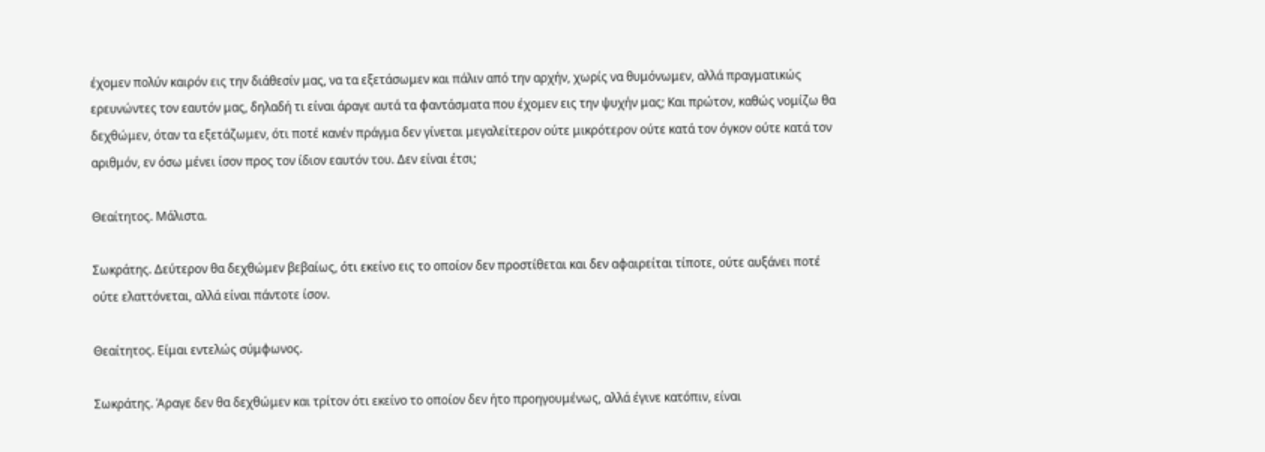έχομεν πολύν καιρόν εις την διάθεσίν μας, να τα εξετάσωμεν και πάλιν από την αρχήν, χωρίς να θυμόνωμεν, αλλά πραγματικώς ερευνώντες τον εαυτόν μας, δηλαδή τι είναι άραγε αυτά τα φαντάσματα που έχομεν εις την ψυχήν μας; Και πρώτον, καθώς νομίζω θα δεχθώμεν, όταν τα εξετάζωμεν, ότι ποτέ κανέν πράγμα δεν γίνεται μεγαλείτερον ούτε μικρότερον ούτε κατά τον όγκον ούτε κατά τον αριθμόν, εν όσω μένει ίσον προς τον ίδιον εαυτόν του. Δεν είναι έτσι;

Θεαίτητος. Μάλιστα.

Σωκράτης. Δεύτερον θα δεχθώμεν βεβαίως, ότι εκείνο εις το οποίον δεν προστίθεται και δεν αφαιρείται τίποτε, ούτε αυξάνει ποτέ ούτε ελαττόνεται, αλλά είναι πάντοτε ίσον.

Θεαίτητος. Είμαι εντελώς σύμφωνος.

Σωκράτης. Άραγε δεν θα δεχθώμεν και τρίτον ότι εκείνο το οποίον δεν ήτο προηγουμένως, αλλά έγινε κατόπιν, είναι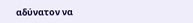αδύνατον να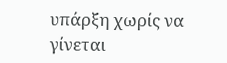υπάρξη χωρίς να γίνεται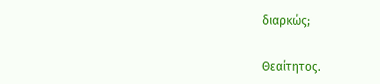διαρκώς;

Θεαίτητος.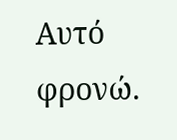Αυτό φρονώ.